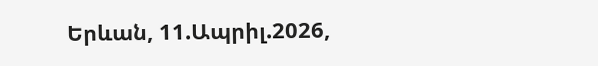Երևան, 11.Ապրիլ.2026,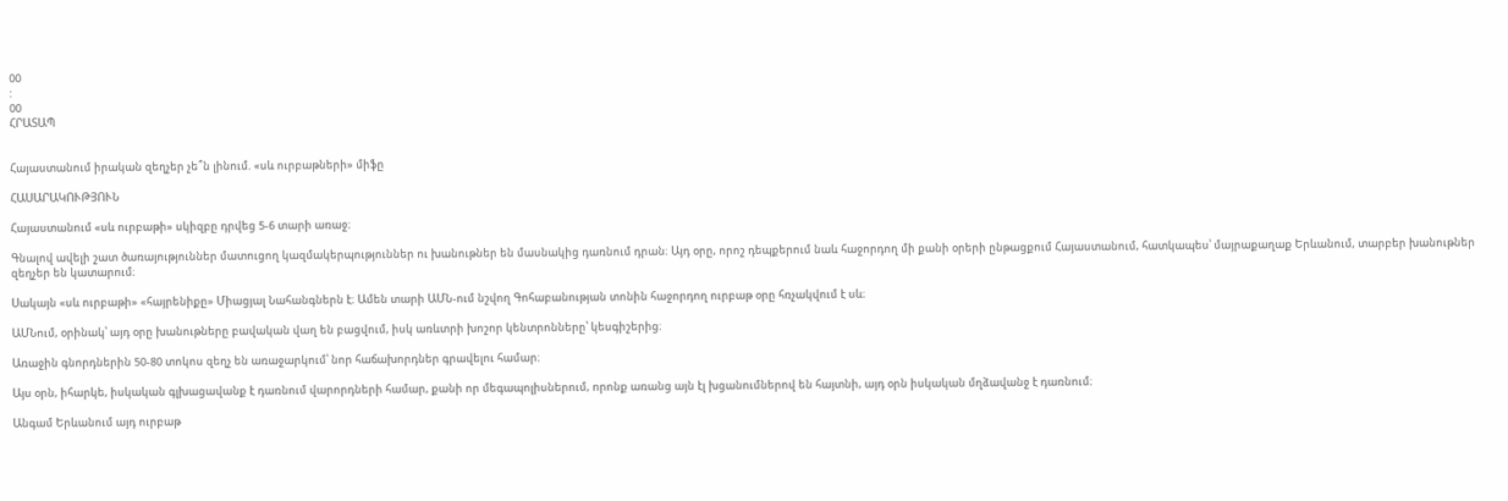00
:
00
ՀՐԱՏԱՊ


Հայաստանում իրական զեղչեր չե՞ն լինում. «սև ուրբաթների» միֆը

ՀԱՍԱՐԱԿՈՒԹՅՈՒՆ

Հայաստանում «սև ուրբաթի» սկիզբը դրվեց 5-6 տարի առաջ։

Գնալով ավելի շատ ծառայություններ մատուցող կազմակերպություններ ու խանութներ են մասնակից դառնում դրան։ Այդ օրը, որոշ դեպքերում նաև հաջորդող մի քանի օրերի ընթացքում Հայաստանում, հատկապես՝ մայրաքաղաք Երևանում, տարբեր խանութներ զեղչեր են կատարում։

Սակայն «սև ուրբաթի» «հայրենիքը» Միացյալ Նահանգներն է։ Ամեն տարի ԱՄՆ-ում նշվող Գոհաբանության տոնին հաջորդող ուրբաթ օրը հռչակվում է սև։

ԱՄՆում, օրինակ՝ այդ օրը խանութները բավական վաղ են բացվում, իսկ առևտրի խոշոր կենտրոնները՝ կեսգիշերից։

Առաջին գնորդներին 50-80 տոկոս զեղչ են առաջարկում՝ նոր հաճախորդներ գրավելու համար։

Այս օրն, իհարկե, իսկական գլխացավանք է դառնում վարորդների համար, քանի որ մեգապոլիսներում, որոնք առանց այն էլ խցանումներով են հայտնի, այդ օրն իսկական մղձավանջ է դառնում։

Անգամ Երևանում այդ ուրբաթ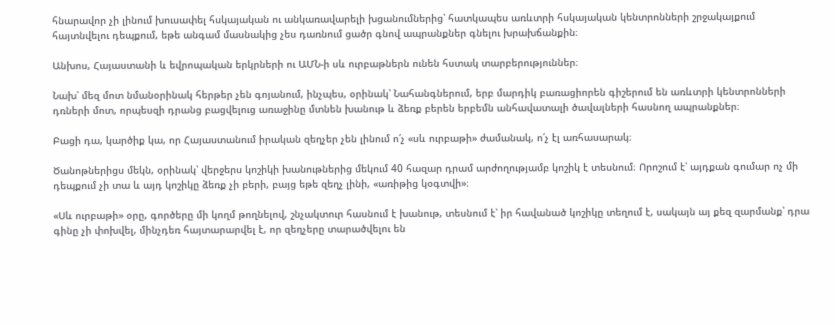հնարավոր չի լինում խուսափել հսկայական ու անկառավարելի խցանումներից՝ հատկապես առևտրի հսկայական կենտրոնների շրջակայքում հայտնվելու դեպքում, եթե անգամ մասնակից չես դառնում ցածր գնով ապրանքներ գնելու խրախճանքին։

Անխոս, Հայաստանի և եվրոպական երկրների ու ԱՄՆ-ի սև ուրբաթներն ունեն հստակ տարբերություններ։

Նախ՝ մեզ մոտ նմանօրինակ հերթեր չեն գոյանում, ինչպես, օրինակ՝ Նահանգներում, երբ մարդիկ բառացիորեն գիշերում են առևտրի կենտրոնների դռների մոտ, որպեսզի դրանց բացվելուց առաջինը մտնեն խանութ և ձեռք բերեն երբեմն անհավատալի ծավալների հասնող ապրանքներ։

Բացի դա, կարծիք կա, որ Հայաստանում իրական զեղչեր չեն լինում ո՛չ «սև ուրբաթի» ժամանակ, ո՛չ էլ առհասարակ։

Ծանոթներիցս մեկն, օրինակ՝ վերջերս կոշիկի խանութներից մեկում 40 հազար դրամ արժողությամբ կոշիկ է տեսնում։ Որոշում է՝ այդքան գումար ոչ մի դեպքում չի տա և այդ կոշիկը ձեռք չի բերի, բայց եթե զեղչ լինի, «առիթից կօգտվի»։

«Սև ուրբաթի» օրը, գործերը մի կողմ թողնելով, շնչակտուր հասնում է խանութ, տեսնում է՝ իր հավանած կոշիկը տեղում է, սակայն այ քեզ զարմանք՝ դրա գինը չի փոխվել, մինչդեռ հայտարարվել է, որ զեղչերը տարածվելու են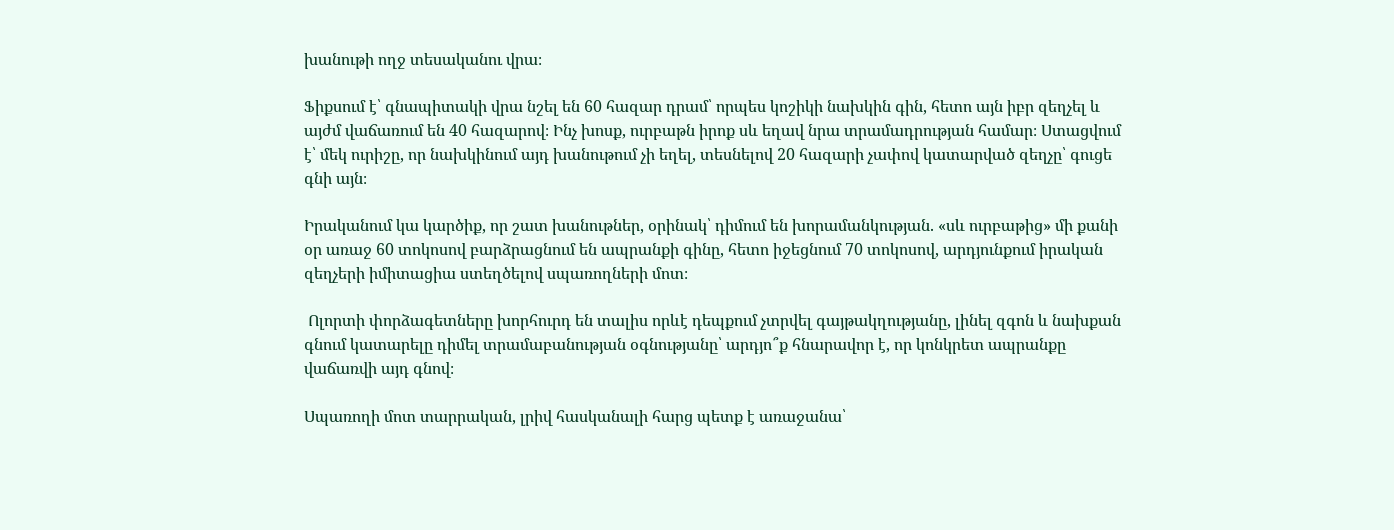խանութի ողջ տեսականու վրա։

Ֆիքսում է՝ գնապիտակի վրա նշել են 60 հազար դրամ՝ որպես կոշիկի նախկին գին, հետո այն իբր զեղչել և այժմ վաճառում են 40 հազարով։ Ինչ խոսք, ուրբաթն իրոք սև եղավ նրա տրամադրության համար։ Ստացվում է՝ մեկ ուրիշը, որ նախկինում այդ խանութում չի եղել, տեսնելով 20 հազարի չափով կատարված զեղչը՝ գուցե գնի այն։

Իրականում կա կարծիք, որ շատ խանութներ, օրինակ՝ դիմում են խորամանկության. «սև ուրբաթից» մի քանի օր առաջ 60 տոկոսով բարձրացնում են ապրանքի գինը, հետո իջեցնում 70 տոկոսով, արդյունքում իրական զեղչերի իմիտացիա ստեղծելով սպառողների մոտ։

 Ոլորտի փորձագետները խորհուրդ են տալիս որևէ դեպքում չտրվել գայթակղությանը, լինել զգոն և նախքան գնում կատարելը դիմել տրամաբանության օգնությանը՝ արդյո՞ք հնարավոր է, որ կոնկրետ ապրանքը վաճառվի այդ գնով։

Սպառողի մոտ տարրական, լրիվ հասկանալի հարց պետք է առաջանա՝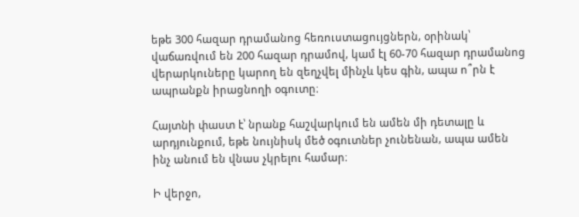եթե 300 հազար դրամանոց հեռուստացույցներն, օրինակ՝ վաճառվում են 200 հազար դրամով, կամ էլ 60-70 հազար դրամանոց վերարկուները կարող են զեղչվել մինչև կես գին, ապա ո՞րն է ապրանքն իրացնողի օգուտը։

Հայտնի փաստ է՝ նրանք հաշվարկում են ամեն մի դետալը և արդյունքում, եթե նույնիսկ մեծ օգուտներ չունենան, ապա ամեն ինչ անում են վնաս չկրելու համար։

Ի վերջո,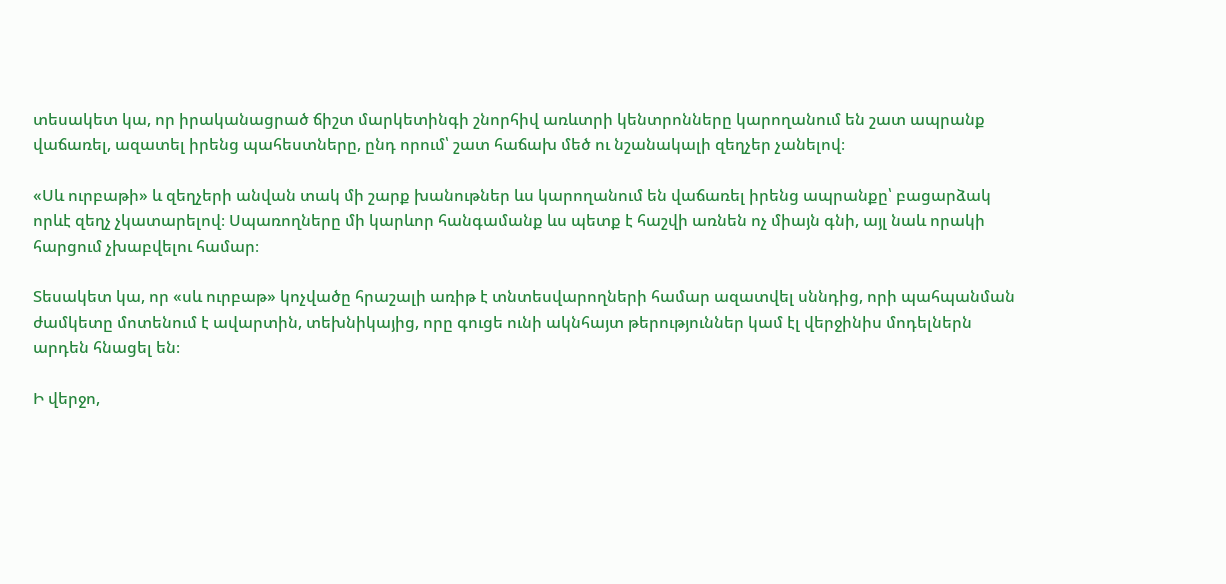տեսակետ կա, որ իրականացրած ճիշտ մարկետինգի շնորհիվ առևտրի կենտրոնները կարողանում են շատ ապրանք վաճառել, ազատել իրենց պահեստները, ընդ որում՝ շատ հաճախ մեծ ու նշանակալի զեղչեր չանելով։

«Սև ուրբաթի» և զեղչերի անվան տակ մի շարք խանութներ ևս կարողանում են վաճառել իրենց ապրանքը՝ բացարձակ որևէ զեղչ չկատարելով։ Սպառողները մի կարևոր հանգամանք ևս պետք է հաշվի առնեն ոչ միայն գնի, այլ նաև որակի հարցում չխաբվելու համար։

Տեսակետ կա, որ «սև ուրբաթ» կոչվածը հրաշալի առիթ է տնտեսվարողների համար ազատվել սննդից, որի պահպանման ժամկետը մոտենում է ավարտին, տեխնիկայից, որը գուցե ունի ակնհայտ թերություններ կամ էլ վերջինիս մոդելներն արդեն հնացել են։

Ի վերջո,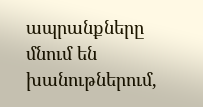ապրանքները մնում են խանութներում,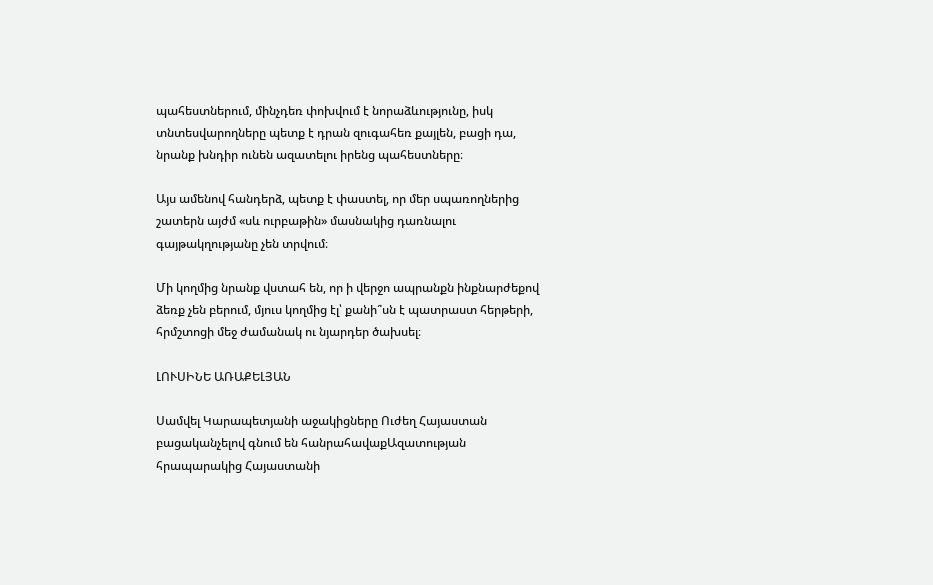պահեստներում, մինչդեռ փոխվում է նորաձևությունը, իսկ տնտեսվարողները պետք է դրան զուգահեռ քայլեն, բացի դա, նրանք խնդիր ունեն ազատելու իրենց պահեստները։

Այս ամենով հանդերձ, պետք է փաստել, որ մեր սպառողներից շատերն այժմ «սև ուրբաթին» մասնակից դառնալու գայթակղությանը չեն տրվում։

Մի կողմից նրանք վստահ են, որ ի վերջո ապրանքն ինքնարժեքով ձեռք չեն բերում, մյուս կողմից էլ՝ քանի՞սն է պատրաստ հերթերի, հրմշտոցի մեջ ժամանակ ու նյարդեր ծախսել։

ԼՈՒՍԻՆԵ ԱՌԱՔԵԼՅԱՆ

Սամվել Կարապետյանի աջակիցները Ուժեղ Հայաստան բացականչելով գնում են հանրահավաքԱզատության հրապարակից Հայաստանի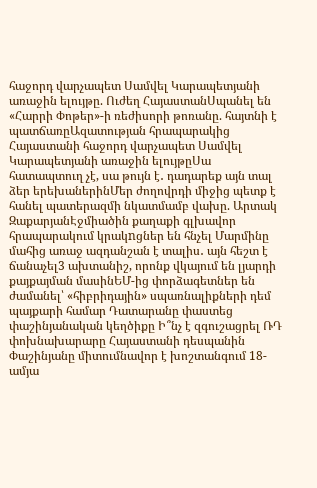հաջորդ վարչապետ Սամվել Կարապետյանի առաջին ելույթը. Ուժեղ ՀայաստանՍպանել են «Հարրի Փոթեր»-ի ռեժիսորի թոռանը. հայտնի է պատճառըԱզատության հրապարակից Հայաստանի հաջորդ վարչապետ Սամվել Կարապետյանի առաջին ելույթըՍա հատապտուղ չէ, սա թույն է․ դադարեք այն տալ ձեր երեխաներինՄեր ժողովրդի միջից պետք է հանել պատերազմի նկատմամբ վախը. Արտակ ԶաքարյանԷջմիածին քաղաքի գլխավոր հրապարակում կրակnցներ են հնչել Մարմինը մահից առաջ ազդանշան է տալիս․ այն հեշտ է ճանաչել3 ախտանիշ, որոնք վկայում են լյարդի քայքայման մասինԵՄ-ից փորձագետներ են ժամանել՝ «հիբրիդային» սպառնալիքների դեմ պայքարի համար Դատարանը փաստեց փաշինյանական կեղծիքը Ի՞նչ է զգուշացրել ՌԴ փոխնախարարը Հայաստանի դեսպանին Փաշինյանը միտումնավոր է խոշտանգում 18-ամյա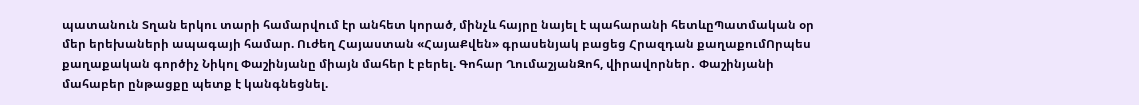պատանուն Տղան երկու տարի համարվում էր անհետ կորած, մինչև հայրը նայել է պահարանի հետևըՊատմական օր մեր երեխաների ապագայի համար. Ուժեղ Հայաստան «ՀայաՔվեն» գրասենյակ բացեց Հրազդան քաղաքումՈրպես քաղաքական գործիչ Նիկոլ Փաշինյանը միայն մահեր է բերել. Գոհար ՂումաշյանԶոհ, վիրավորներ․ Փաշինյանի մահաբեր ընթացքը պետք է կանգնեցնել.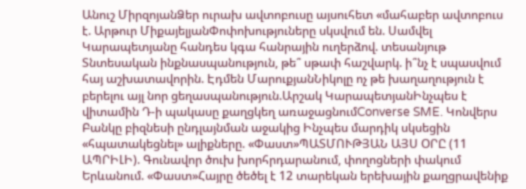Անուշ ՄիրզոյանՁեր ուրախ ավտոբուսը այսուհետ «մահաբեր ավտոբուս է. Արթուր ՄիքայելյանՓոփոխություները սկսվում են. Սամվել Կարապետյանը հանդես կգա հանրային ուղերձով. տեսանյութ Տնտեսական ինքնասպանություն, թե՞ սթափ հաշվարկ. ի՞նչ է սպասվում հայ աշխատավորին. Էդմեն ՄարուքյանՆիկոլը ոչ թե խաղաղություն է բերելու այլ նոր ցեղասպանություն.Արշակ ԿարապետյանԻնչպես է վիտամին Դ-ի պակասը քաղցկեղ առաջացնումConverse SME. Կոնվերս Բանկը բիզնեսի ընդլայնման աջակից Ինչպես մարդիկ սկսեցին «հպատակեցնել» ալիքները. «Փաստ»ՊԱՏՄՈՒԹՅԱՆ ԱՅՍ ՕՐԸ (11 ԱՊՐԻԼԻ). Գունավոր ծուխ խորհրդարանում, փողոցների փակում Երևանում. «Փաստ»Հայրը ծեծել է 12 տարեկան երեխային քաղցրավենիք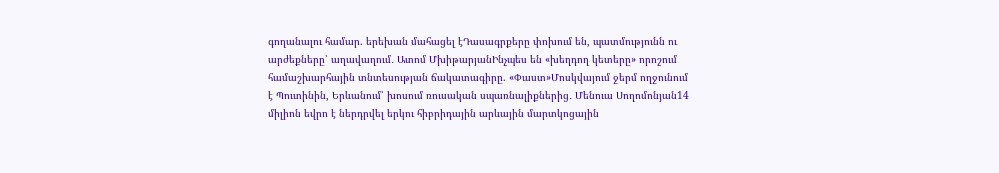գողանալու համար. երեխան մահացել էԴասագրքերը փոխում են, պատմությունն ու արժեքները՝ աղավաղում․ Ատոմ ՄխիթարյանԻնչպես են «խեղդող կետերը» որոշում համաշխարհային տնտեսության ճակատագիրը. «Փաստ»Մոսկվայում ջերմ ողջունում է Պուտինին, Երևանում՝ խոսում ռուսական սպառնալիքներից․ Մենուա Սողոմոնյան14 միլիոն եվրո է ներդրվել երկու հիբրիդային արևային մարտկոցային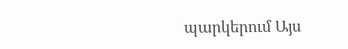պարկերում Այս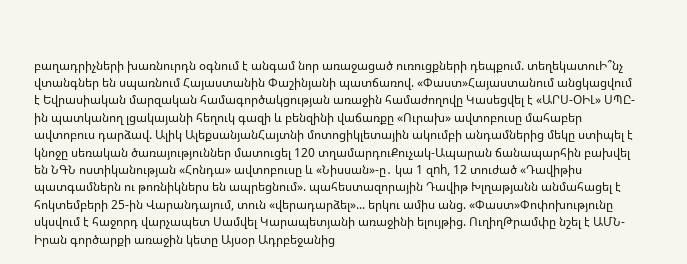բաղադրիչների խառնուրդն օգնում է անգամ նոր առաջացած ուռուցքների դեպքում. տեղեկատուԻ՞նչ վտանգներ են սպառնում Հայաստանին Փաշինյանի պատճառով. «Փաստ»Հայաստանում անցկացվում է Եվրասիական մարզական համագործակցության առաջին համաժողովը Կասեցվել է «ԱՐՍ-ՕԻԼ» ՍՊԸ-ին պատկանող լցակայանի հեղուկ գազի և բենզինի վաճառքը «Ուրախ» ավտոբուսը մահաբեր ավտոբուս դարձավ. Ալիկ ԱլեքսանյանՀայտնի մոտոցիկլետային ակումբի անդամներից մեկը ստիպել է կնոջը սեռական ծառայություններ մատուցել 120 տղամարդուՔուչակ-Ապարան ճանապարհին բախվել են ՆԳՆ ոստիկանության «Հոնդա» ավտոբուսը և «Նիսսան»-ը․ կա 1 զnh, 12 տուժած «Դավիթիս պատգամներն ու թոռնիկներս են ապրեցնում». պահեստազորային Դավիթ Խլղաթյանն անմահացել է հոկտեմբերի 25-ին Վարանդայում, տուն «վերադարձել»... երկու ամիս անց. «Փաստ»Փոփոխությունը սկսվում է հաջորդ վարչապետ Սամվել Կարապետյանի առաջինի ելույթից. ՈւղիղԹրամփը նշել է ԱՄՆ-Իրան գործարքի առաջին կետը Այսօր Ադրբեջանից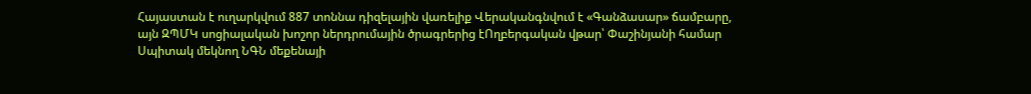Հայաստան է ուղարկվում 887 տոննա դիզելային վառելիք Վերականգնվում է «Գանձասար» ճամբարը, այն ԶՊՄԿ սոցիալական խոշոր ներդրումային ծրագրերից էՈղբերգական վթար՝ Փաշինյանի համար Սպիտակ մեկնող ՆԳՆ մեքենայի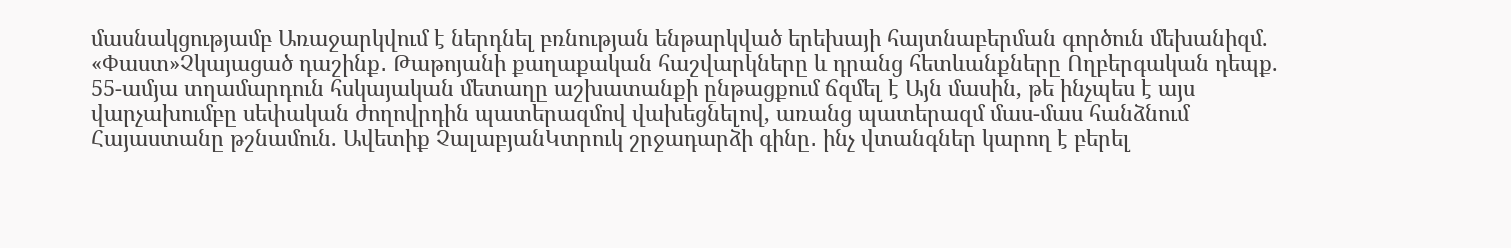մասնակցությամբ Առաջարկվում է ներդնել բռնության ենթարկված երեխայի հայտնաբերման գործուն մեխանիզմ. «Փաստ»Չկայացած դաշինք․ Թաթոյանի քաղաքական հաշվարկները և դրանց հետևանքները Ողբերգական դեպք. 55-ամյա տղամարդուն հսկայական մետաղը աշխատանքի ընթացքում ճզմել է Այն մասին, թե ինչպես է այս վարչախումբը սեփական ժողովրդին պատերազմով վախեցնելով, առանց պատերազմ մաս-մաս հանձնում Հայաստանը թշնամուն. Ավետիք ՉալաբյանԿտրուկ շրջադարձի գինը․ ինչ վտանգներ կարող է բերել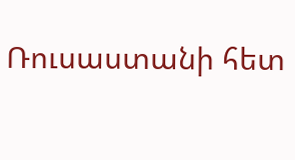Ռուսաստանի հետ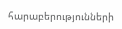հարաբերությունների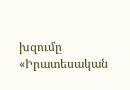խզումը «Իրատեսական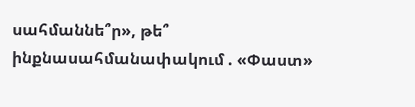սահմաննե՞ր», թե՞ ինքնասահմանափակում . «Փաստ»